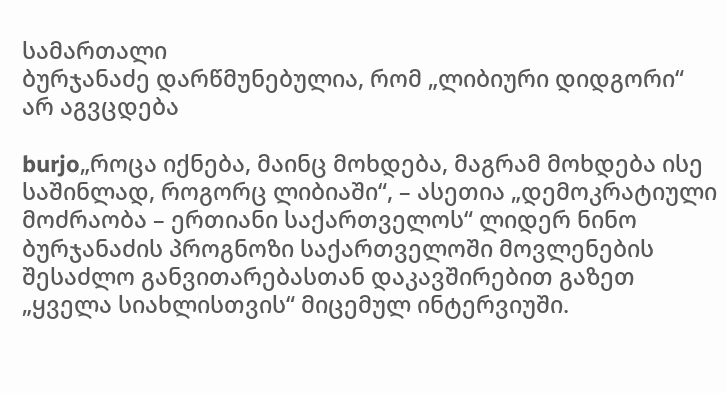სამართალი
ბურჯანაძე დარწმუნებულია, რომ „ლიბიური დიდგორი“ არ აგვცდება

burjo„როცა იქნება, მაინც მოხდება, მაგრამ მოხდება ისე საშინლად, როგორც ლიბიაში“, – ასეთია „დემოკრატიული მოძრაობა – ერთიანი საქართველოს“ ლიდერ ნინო ბურჯანაძის პროგნოზი საქართველოში მოვლენების შესაძლო განვითარებასთან დაკავშირებით გაზეთ „ყველა სიახლისთვის“ მიცემულ ინტერვიუში.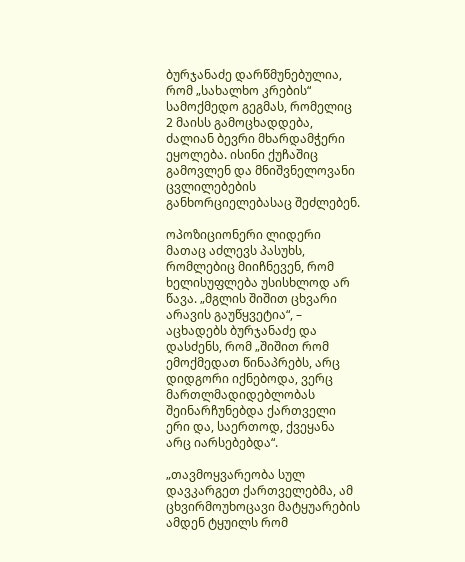ბურჯანაძე დარწმუნებულია, რომ „სახალხო კრების“ სამოქმედო გეგმას, რომელიც 2 მაისს გამოცხადდება, ძალიან ბევრი მხარდამჭერი ეყოლება. ისინი ქუჩაშიც გამოვლენ და მნიშვნელოვანი ცვლილებების განხორციელებასაც შეძლებენ.

ოპოზიციონერი ლიდერი მათაც აძლევს პასუხს, რომლებიც მიიჩნევენ, რომ ხელისუფლება უსისხლოდ არ წავა. „მგლის შიშით ცხვარი არავის გაუწყვეტია“, – აცხადებს ბურჯანაძე და დასძენს, რომ „შიშით რომ ემოქმედათ წინაპრებს, არც დიდგორი იქნებოდა, ვერც მართლმადიდებლობას შეინარჩუნებდა ქართველი ერი და, საერთოდ, ქვეყანა არც იარსებებდა“.

„თავმოყვარეობა სულ დავკარგეთ ქართველებმა, ამ ცხვირმოუხოცავი მატყუარების ამდენ ტყუილს რომ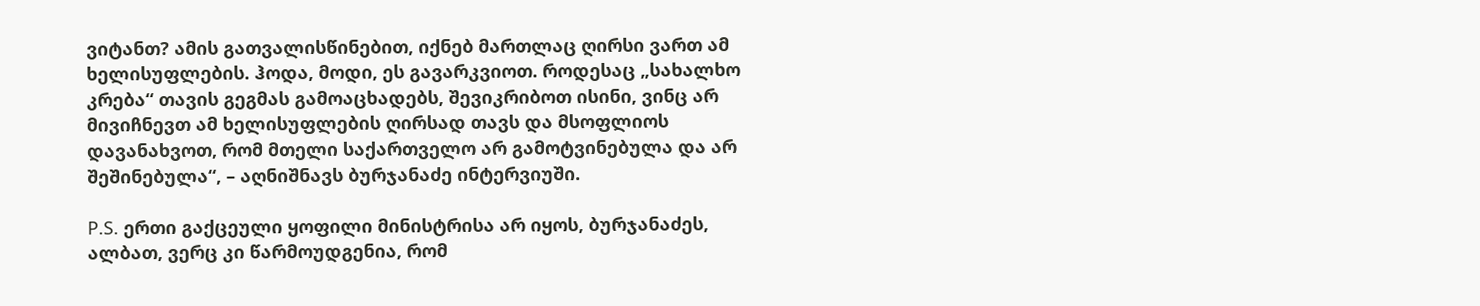ვიტანთ? ამის გათვალისწინებით, იქნებ მართლაც ღირსი ვართ ამ ხელისუფლების. ჰოდა, მოდი, ეს გავარკვიოთ. როდესაც „სახალხო კრება“ თავის გეგმას გამოაცხადებს, შევიკრიბოთ ისინი, ვინც არ მივიჩნევთ ამ ხელისუფლების ღირსად თავს და მსოფლიოს დავანახვოთ, რომ მთელი საქართველო არ გამოტვინებულა და არ შეშინებულა“, – აღნიშნავს ბურჯანაძე ინტერვიუში.

P.S. ერთი გაქცეული ყოფილი მინისტრისა არ იყოს, ბურჯანაძეს, ალბათ, ვერც კი წარმოუდგენია, რომ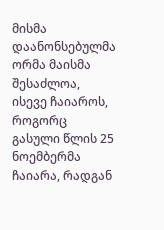მისმა დაანონსებულმა ორმა მაისმა შესაძლოა, ისევე ჩაიაროს, როგორც გასული წლის 25 ნოემბერმა ჩაიარა, რადგან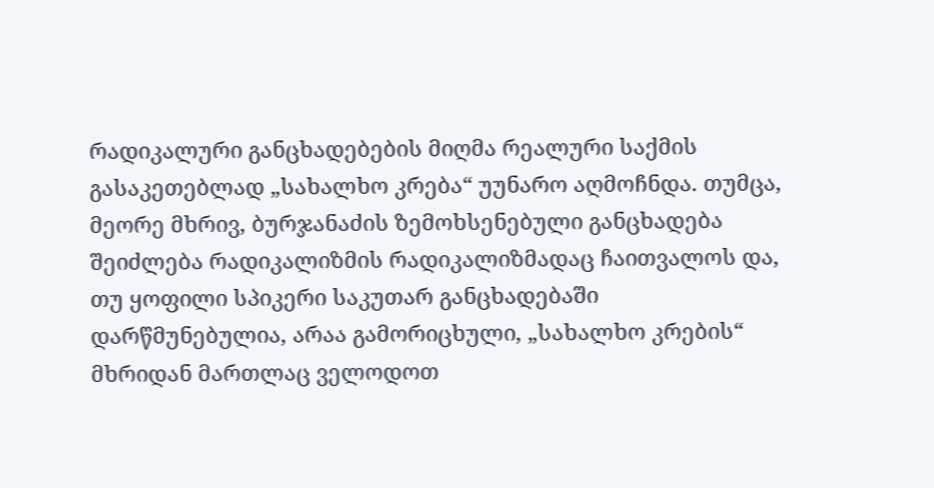რადიკალური განცხადებების მიღმა რეალური საქმის გასაკეთებლად „სახალხო კრება“ უუნარო აღმოჩნდა. თუმცა, მეორე მხრივ, ბურჯანაძის ზემოხსენებული განცხადება შეიძლება რადიკალიზმის რადიკალიზმადაც ჩაითვალოს და, თუ ყოფილი სპიკერი საკუთარ განცხადებაში დარწმუნებულია, არაა გამორიცხული, „სახალხო კრების“ მხრიდან მართლაც ველოდოთ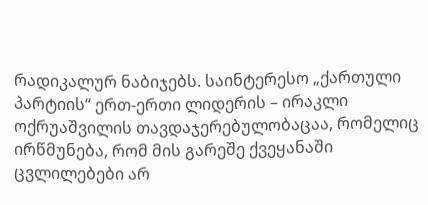რადიკალურ ნაბიჯებს. საინტერესო „ქართული პარტიის“ ერთ-ერთი ლიდერის – ირაკლი ოქრუაშვილის თავდაჯერებულობაცაა, რომელიც ირწმუნება, რომ მის გარეშე ქვეყანაში ცვლილებები არ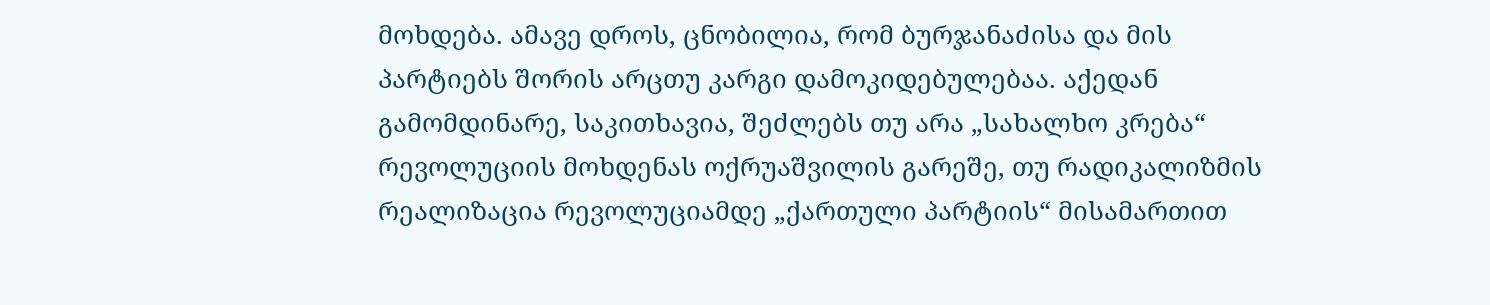მოხდება. ამავე დროს, ცნობილია, რომ ბურჯანაძისა და მის პარტიებს შორის არცთუ კარგი დამოკიდებულებაა. აქედან გამომდინარე, საკითხავია, შეძლებს თუ არა „სახალხო კრება“ რევოლუციის მოხდენას ოქრუაშვილის გარეშე, თუ რადიკალიზმის რეალიზაცია რევოლუციამდე „ქართული პარტიის“ მისამართით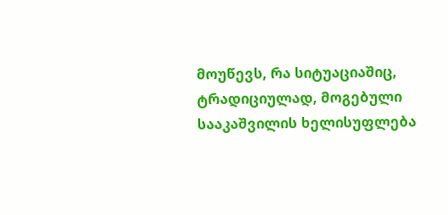მოუწევს, რა სიტუაციაშიც, ტრადიციულად, მოგებული სააკაშვილის ხელისუფლება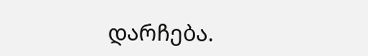დარჩება.